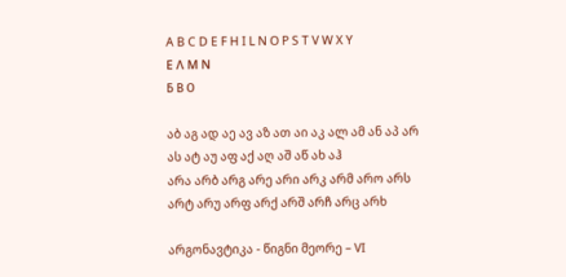A B C D E F H I L N O P S T V W X Y
Ε Λ Μ Ν
Б В О

აბ აგ ად აე ავ აზ ათ აი აკ ალ ამ ან აპ არ ას ატ აუ აფ აქ აღ აშ აწ ახ აჰ
არა არბ არგ არე არი არკ არმ არო არს არტ არუ არფ არქ არშ არჩ არც არხ

არგონავტიკა - წიგნი მეორე – VI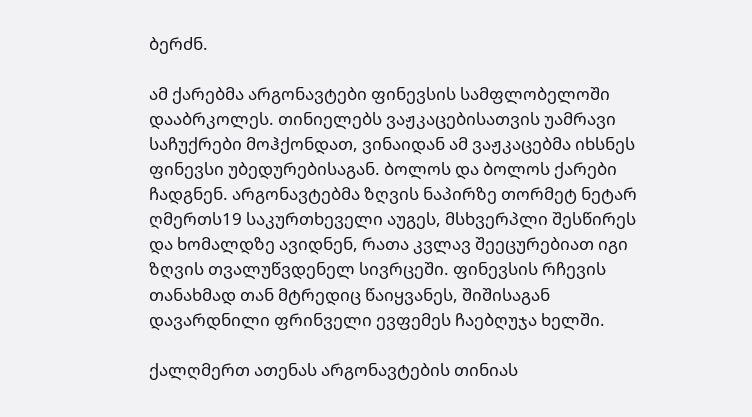ბერძნ.

ამ ქარებმა არგონავტები ფინევსის სამფლობელოში დააბრკოლეს. თინიელებს ვაჟკაცებისათვის უამრავი საჩუქრები მოჰქონდათ, ვინაიდან ამ ვაჟკაცებმა იხსნეს ფინევსი უბედურებისაგან. ბოლოს და ბოლოს ქარები ჩადგნენ. არგონავტებმა ზღვის ნაპირზე თორმეტ ნეტარ ღმერთს19 საკურთხეველი აუგეს, მსხვერპლი შესწირეს და ხომალდზე ავიდნენ, რათა კვლავ შეეცურებიათ იგი ზღვის თვალუწვდენელ სივრცეში. ფინევსის რჩევის თანახმად თან მტრედიც წაიყვანეს, შიშისაგან დავარდნილი ფრინველი ევფემეს ჩაებღუჯა ხელში.

ქალღმერთ ათენას არგონავტების თინიას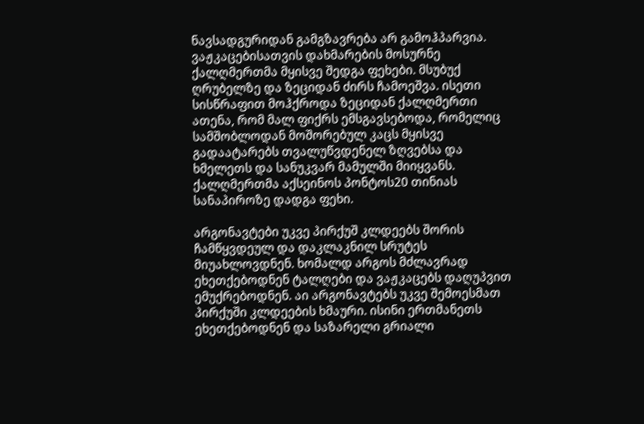ნავსადგურიდან გამგზავრება არ გამოჰპარვია. ვაჟკაცებისათვის დახმარების მოსურნე ქალღმერთმა მყისვე შედგა ფეხები. მსუბუქ ღრუბელზე და ზეციდან ძირს ჩამოეშვა. ისეთი სისწრაფით მოჰქროდა ზეციდან ქალღმერთი ათენა, რომ მალ ფიქრს ემსგავსებოდა, რომელიც სამშობლოდან მოშორებულ კაცს მყისვე გადაატარებს თვალუწვდენელ ზღვებსა და ხმელეთს და სანუკვარ მამულში მიიყვანს. ქალღმერთმა აქსეინოს პონტოს20 თინიას სანაპიროზე დადგა ფეხი.

არგონავტები უკვე პირქუშ კლდეებს შორის ჩამწყვდეულ და დაკლაკნილ სრუტეს მიუახლოვდნენ. ხომალდ არგოს მძლავრად ეხეთქებოდნენ ტალღები და ვაჟკაცებს დაღუპვით ემუქრებოდნენ. აი არგონავტებს უკვე შემოესმათ პირქუში კლდეების ხმაური. ისინი ერთმანეთს ეხეთქებოდნენ და საზარელი გრიალი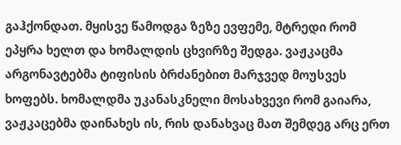გაჰქონდათ. მყისვე წამოდგა ზეზე ევფემე, მტრედი რომ ეპყრა ხელთ და ხომალდის ცხვირზე შედგა. ვაჟკაცმა არგონავტებმა ტიფისის ბრძანებით მარჯვედ მოუსვეს ხოფებს. ხომალდმა უკანასკნელი მოსახვევი რომ გაიარა, ვაჟკაცებმა დაინახეს ის, რის დანახვაც მათ შემდეგ არც ერთ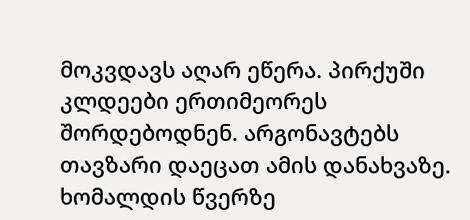მოკვდავს აღარ ეწერა. პირქუში კლდეები ერთიმეორეს შორდებოდნენ. არგონავტებს თავზარი დაეცათ ამის დანახვაზე. ხომალდის წვერზე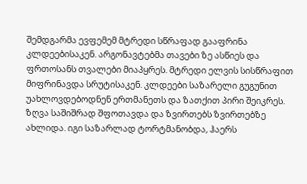შემდგარმა ევფემემ მტრედი სწრაფად გააფრინა კლდეებისაკენ. არგონავტებმა თავები ზე ასწიეს და ფრთოსანს თვალები მიაპყრეს. მტრედი ელვის სისწრაფით მიფრინავდა სრუტისაკენ. კლდეები საზარელი გუგუნით უახლოვდებოდნენ ერთმანეთს და ზათქით პირი შეიკრეს. ზღვა საშიშრად შფოთავდა და ზვირთებს ზვირთებზე ახლიდა. იგი საზარლად ტორტმანობდა, ჰაერს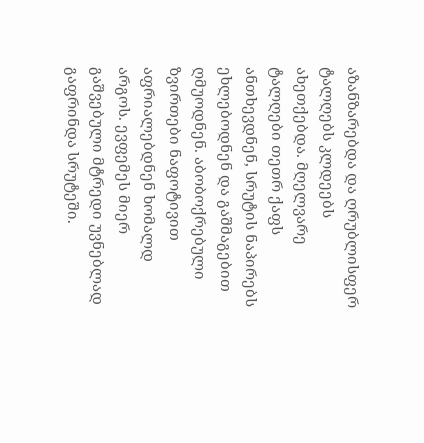აზანზარებდა და ღრუბლისფერ ტალღებს კლდეებს ახეთქებდა. მღელვარე ტალღები თეთრ ქაფს ანთხევდნენ, სრუტის ნაპირებს ეხლებოდნენ და გაშმაგებით ღმუოდნენ. აბობოქრებული ზვირთები ნაფოტივით აფრიალებდნენ ხომალდ არგოს. ევფემეს მიერ გაშვებული მტრედი უვნებლად გაფრინდა სრუტეში.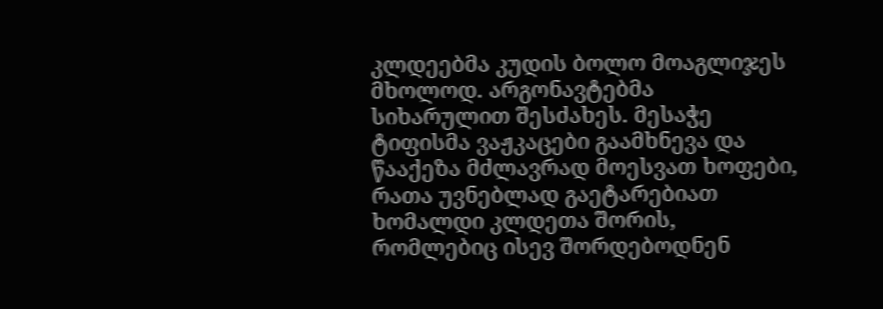კლდეებმა კუდის ბოლო მოაგლიჯეს მხოლოდ. არგონავტებმა სიხარულით შესძახეს. მესაჭე ტიფისმა ვაჟკაცები გაამხნევა და წააქეზა მძლავრად მოესვათ ხოფები, რათა უვნებლად გაეტარებიათ ხომალდი კლდეთა შორის, რომლებიც ისევ შორდებოდნენ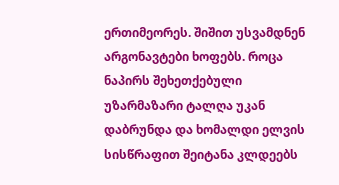ერთიმეორეს. შიშით უსვამდნენ არგონავტები ხოფებს. როცა ნაპირს შეხეთქებული უზარმაზარი ტალღა უკან დაბრუნდა და ხომალდი ელვის სისწრაფით შეიტანა კლდეებს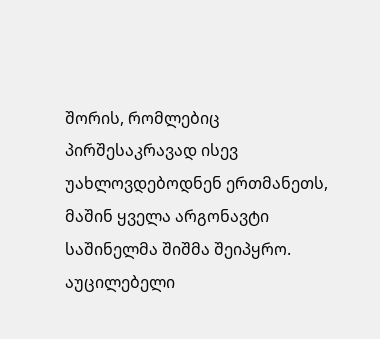შორის, რომლებიც პირშესაკრავად ისევ უახლოვდებოდნენ ერთმანეთს, მაშინ ყველა არგონავტი საშინელმა შიშმა შეიპყრო. აუცილებელი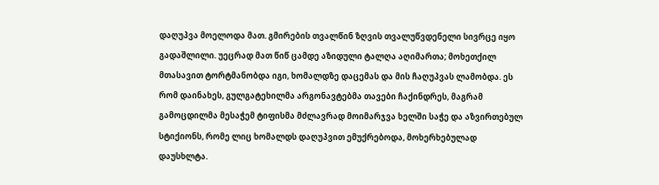დაღუპვა მოელოდა მათ. გმირების თვალწინ ზღვის თვალუწვდენელი სივრცე იყო გადაშლილი. უეცრად მათ წიწ ცამდე აზიდული ტალღა აღიმართა; მოხეთქილ მთასავით ტორტმანობდა იგი, ხომალდზე დაცემას და მის ჩაღუპვას ლამობდა. ეს რომ დაინახეს, გულგატეხილმა არგონავტებმა თავები ჩაქინდრეს, მაგრამ გამოცდილმა მესაჭემ ტიფისმა მძლავრად მოიმარჯვა ხელში საჭე და აზვირთებულ სტიქიონს, რომე ლიც ხომალდს დაღუპვით ემუქრებოდა, მოხერხებულად დაუსხლტა.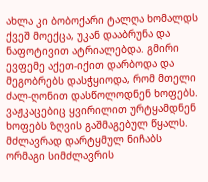ახლა კი ბობოქარი ტალღა ხომალდს ქვეშ მოექცა, უკან დააბრუნა და ნაფოტივით ატრიალებდა. გმირი ევფემე აქეთ-იქით დარბოდა და მეგობრებს დასჭყიოდა, რომ მთელი ძალ-ღონით დასწოლოდნენ ხოფებს. ვაჟკაცებიც ყვირილით ურტყამდნენ ხოფებს ზღვის გაშმაგებულ წყალს. მძლავრად დარტყმულ ნიჩაბს ორმაგი სიმძლავრის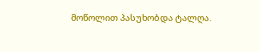მოწოლით პასუხობდა ტალღა.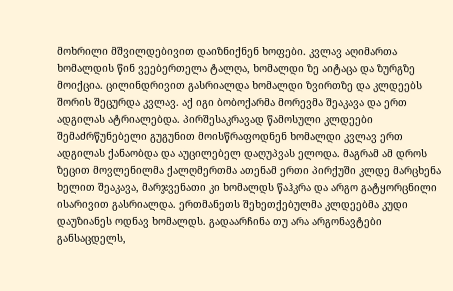მოხრილი მშვილდებივით დაიზნიქნენ ხოფები. კვლავ აღიმართა ხომალდის წინ ვეებერთელა ტალღა, ხომალდი ზე აიტაცა და ზურგზე მოიქცია. ცილინდრივით გასრიალდა ხომალდი ზვირთზე და კლდეებს შორის შეცურდა კვლავ. აქ იგი ბობოქარმა მორევმა შეაკავა და ერთ ადგილას ატრიალებდა. პირშესაკრავად წამოსული კლდეები შემაძრწუნებელი გუგუნით მოისწრაფოდნენ ხომალდი კვლავ ერთ ადგილას ქანაობდა და აუცილებელ დაღუპვას ელოდა. მაგრამ ამ დროს ზეცით მოვლენილმა ქალღმერთმა ათენამ ერთი პირქუში კლდე მარცხენა ხელით შეაკავა, მარჯვენათი კი ხომალდს წაჰკრა და არგო გატყორცნილი ისარივით გასრიალდა. ერთმანეთს შეხეთქებულმა კლდეებმა კუდი დაუზიანეს ოდნავ ხომალდს. გადაარჩინა თუ არა არგონავტები განსაცდელს,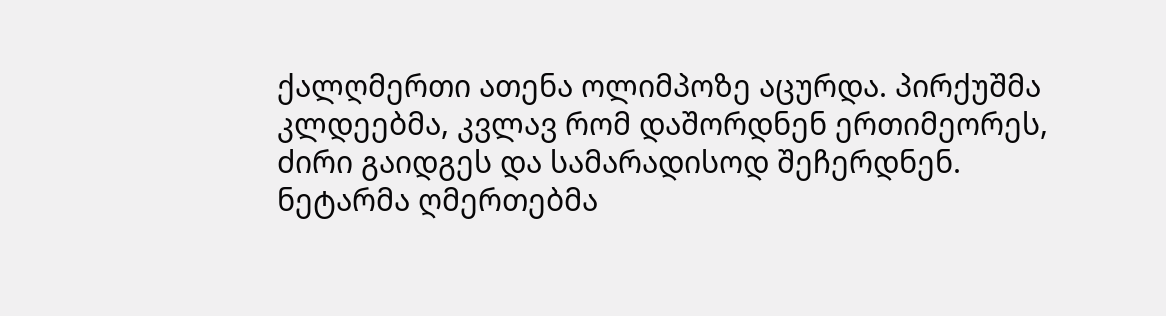ქალღმერთი ათენა ოლიმპოზე აცურდა. პირქუშმა კლდეებმა, კვლავ რომ დაშორდნენ ერთიმეორეს, ძირი გაიდგეს და სამარადისოდ შეჩერდნენ. ნეტარმა ღმერთებმა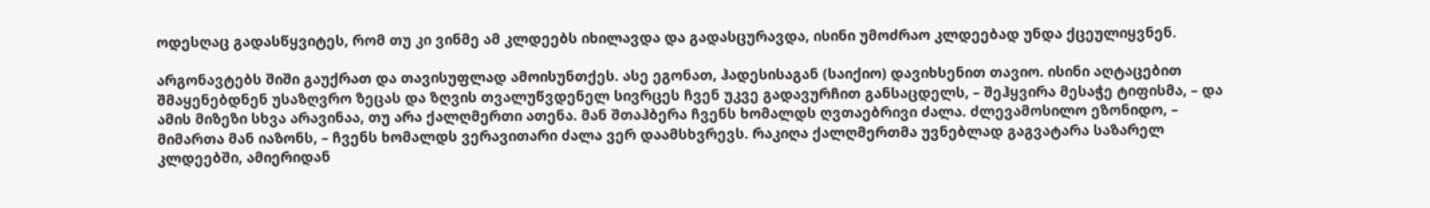ოდესღაც გადასწყვიტეს, რომ თუ კი ვინმე ამ კლდეებს იხილავდა და გადასცურავდა, ისინი უმოძრაო კლდეებად უნდა ქცეულიყვნენ.

არგონავტებს შიში გაუქრათ და თავისუფლად ამოისუნთქეს. ასე ეგონათ, ჰადესისაგან (საიქიო) დავიხსენით თავიო. ისინი აღტაცებით შმაყენებდნენ უსაზღვრო ზეცას და ზღვის თვალუწვდენელ სივრცეს ჩვენ უკვე გადავურჩით განსაცდელს, – შეჰყვირა მესაჭე ტიფისმა, – და ამის მიზეზი სხვა არავინაა, თუ არა ქალღმერთი ათენა. მან შთაჰბერა ჩვენს ხომალდს ღვთაებრივი ძალა. ძლევამოსილო ეზონიდო, – მიმართა მან იაზონს, – ჩვენს ხომალდს ვერავითარი ძალა ვერ დაამსხვრევს. რაკიღა ქალღმერთმა უვნებლად გაგვატარა საზარელ კლდეებში, ამიერიდან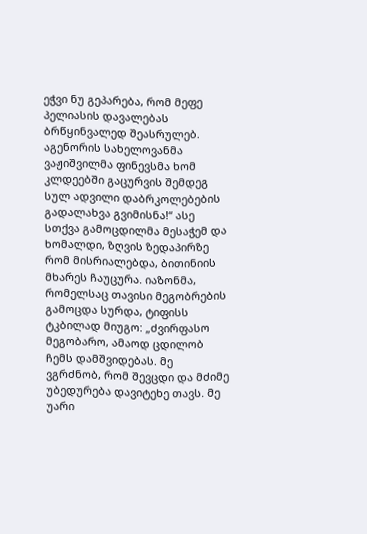ეჭვი ნუ გეპარება, რომ მეფე პელიასის დავალებას ბრწყინვალედ შეასრულებ. აგენორის სახელოვანმა ვაჟიშვილმა ფინევსმა ხომ კლდეებში გაცურვის შემდეგ სულ ადვილი დაბრკოლებების გადალახვა გვიმისნა!“ ასე სთქვა გამოცდილმა მესაჭემ და ხომალდი, ზღვის ზედაპირზე რომ მისრიალებდა, ბითინიის მხარეს ჩაუცურა. იაზონმა, რომელსაც თავისი მეგობრების გამოცდა სურდა, ტიფისს ტკბილად მიუგო: „ძვირფასო მეგობარო, ამაოდ ცდილობ ჩემს დამშვიდებას. მე ვგრძნობ, რომ შევცდი და მძიმე უბედურება დავიტეხე თავს. მე უარი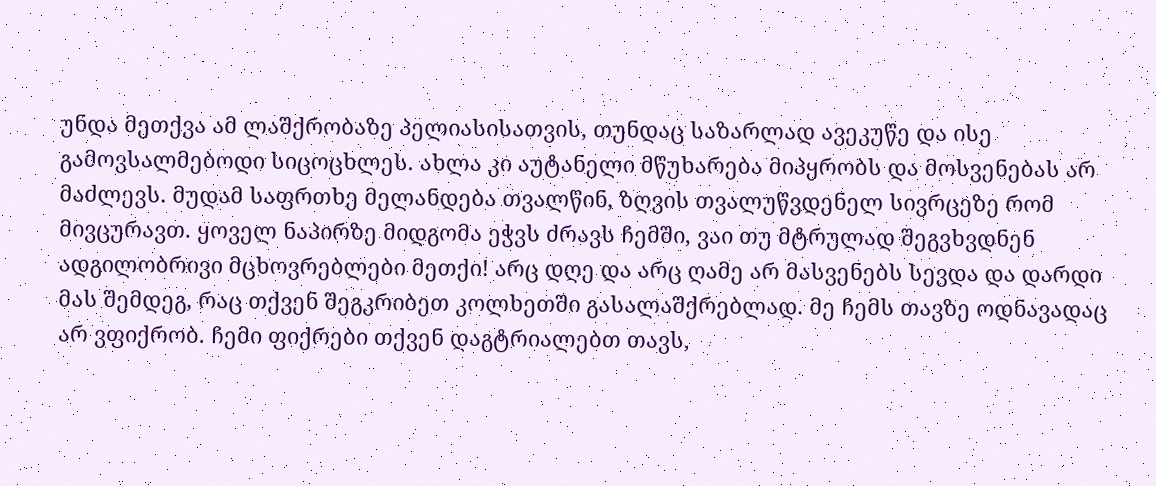უნდა მეთქვა ამ ლაშქრობაზე პელიასისათვის, თუნდაც საზარლად ავეკუწე და ისე გამოვსალმებოდი სიცოცხლეს. ახლა კი აუტანელი მწუხარება მიპყრობს და მოსვენებას არ მაძლევს. მუდამ საფრთხე მელანდება თვალწინ, ზღვის თვალუწვდენელ სივრცეზე რომ მივცურავთ. ყოველ ნაპირზე მიდგომა ეჭვს ძრავს ჩემში, ვაი თუ მტრულად შეგვხვდნენ ადგილობრივი მცხოვრებლები მეთქი! არც დღე და არც ღამე არ მასვენებს სევდა და დარდი მას შემდეგ, რაც თქვენ შეგკრიბეთ კოლხეთში გასალაშქრებლად. მე ჩემს თავზე ოდნავადაც არ ვფიქრობ. ჩემი ფიქრები თქვენ დაგტრიალებთ თავს,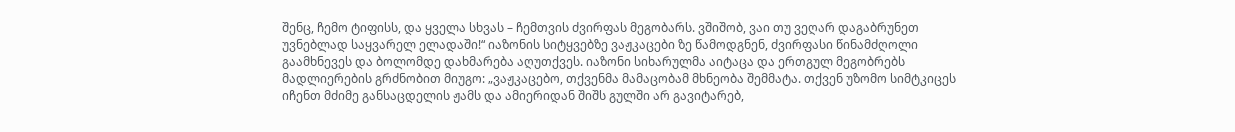შენც, ჩემო ტიფისს, და ყველა სხვას – ჩემთვის ძვირფას მეგობარს. ვშიშობ, ვაი თუ ვეღარ დაგაბრუნეთ უვნებლად საყვარელ ელადაში!“ იაზონის სიტყვებზე ვაჟკაცები ზე წამოდგნენ, ძვირფასი წინამძღოლი გაამხნევეს და ბოლომდე დახმარება აღუთქვეს. იაზონი სიხარულმა აიტაცა და ერთგულ მეგობრებს მადლიერების გრძნობით მიუგო: „ვაჟკაცებო, თქვენმა მამაცობამ მხნეობა შემმატა. თქვენ უზომო სიმტკიცეს იჩენთ მძიმე განსაცდელის ჟამს და ამიერიდან შიშს გულში არ გავიტარებ,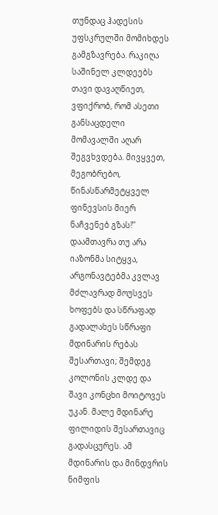თუნდაც ჰადესის უფსკრულში მომიხდეს გამგზავრება. რაკიღა საშინელ კლდეებს თავი დავაღწიეთ, ვფიქრობ, რომ ასეთი განსაცდელი მომავალში აღარ შეგვხვდება. მივყვეთ, მეგობრებო, წინასწარმეტყველ ფინევსის მიერ ნაჩვენებ გზას!“ დაამთავრა თუ არა იაზონმა სიტყვა, არგონავტებმა კვლავ მძლავრად მოუსვეს ხოფებს და სწრაფად გადალახეს სწრაფი მდინარის რებას შესართავი; შემდეგ კოლონის კლდე და შავი კონცხი მოიტოვეს უკან. მალე მდინარე ფილიდის შესართავიც გადასცურეს. ამ მდინარის და მინდვრის ნიმფის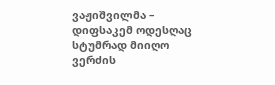ვაჟიშვილმა – დიფსაკემ ოდესღაც სტუმრად მიიღო ვერძის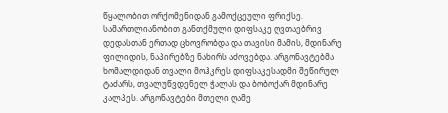წყალობით ორქომენიდან გამოქცეული ფრიქსე. სამართლიანობით განთქმული დიფსაკე ღვთაებრივ დედასთან ერთად ცხოვრობდა და თავისი მამის, მდინარე ფილიდის, ნაპირებზე ნახირს აძოვებდა. არგონავტებმა ხომალდიდან თვალი მოჰკრეს დიფსაკესადმი შეწირულ ტაძარს, თვალუწვდენელ ჭალას და ბობოქარ მდინარე კალპეს. არგონავტები მთელი ღამე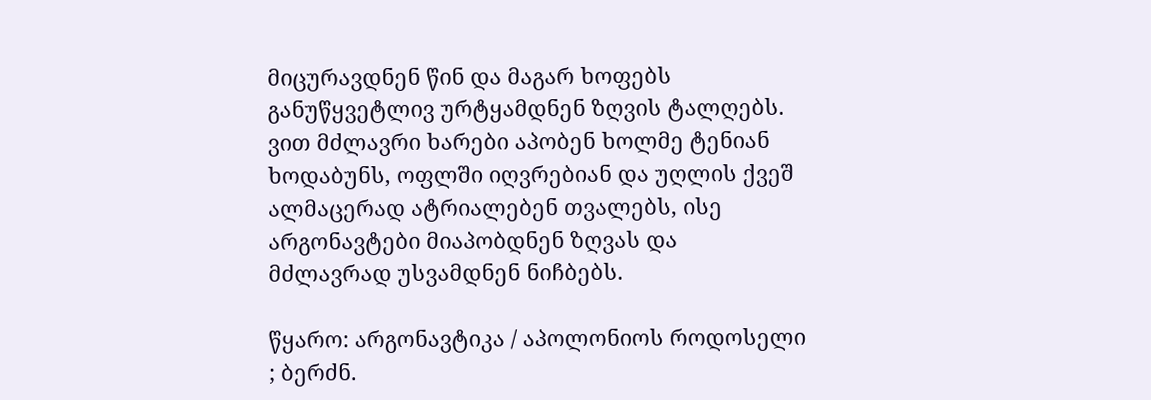მიცურავდნენ წინ და მაგარ ხოფებს განუწყვეტლივ ურტყამდნენ ზღვის ტალღებს. ვით მძლავრი ხარები აპობენ ხოლმე ტენიან ხოდაბუნს, ოფლში იღვრებიან და უღლის ქვეშ ალმაცერად ატრიალებენ თვალებს, ისე არგონავტები მიაპობდნენ ზღვას და მძლავრად უსვამდნენ ნიჩბებს.

წყარო: არგონავტიკა / აპოლონიოს როდოსელი ; ბერძნ.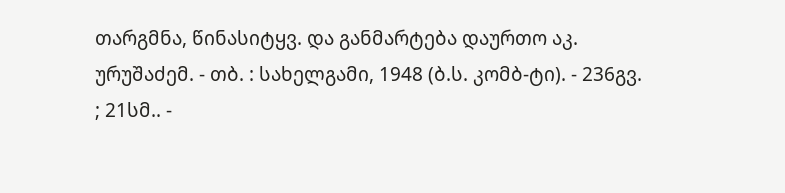თარგმნა, წინასიტყვ. და განმარტება დაურთო აკ. ურუშაძემ. - თბ. : სახელგამი, 1948 (ბ.ს. კომბ-ტი). - 236გვ. ; 21სმ.. -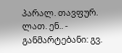პარალ. თავფურ. ლათ. ენ.. - განმარტებანი: გვ.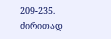209-235.
ძირითად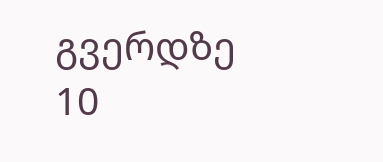გვერდზე 10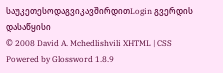საუკეთესოდაგვიკავშირდითLogin გვერდის დასაწყისი
© 2008 David A. Mchedlishvili XHTML | CSS Powered by Glossword 1.8.9